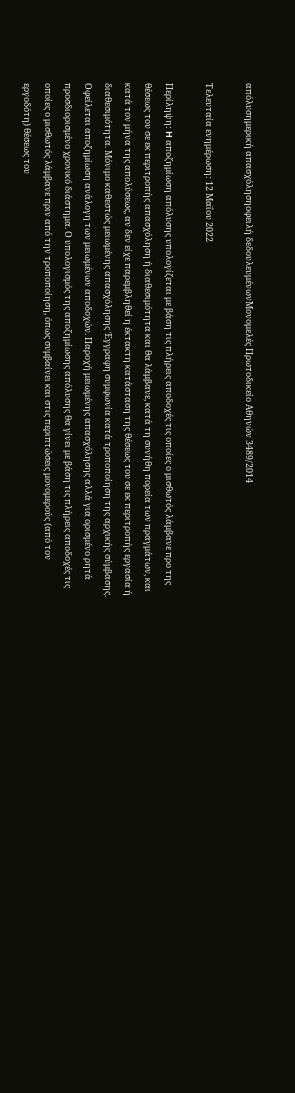απόλυσημερική απασχόλησηοφειλή δεδουλευμένωνΜονομελές Πρωτοδικείο Αθηνών 3489/2014

Τελευταία ενημέρωση: 12 Μαΐου 2022

Περίληψη: H αποζημίωση απόλυσης υπολογίζεται με βάση τις πλήρεις αποδοχές τις οποίες ο μισθωτός λάμβανε προ της θέσεως του σε εκ περιτροπής απασχόληση ή διαθεσιμότητα και θα λάμβανε, κατά τη συνήθη πορεία των πραγμάτων, και κατά τον μήνα της απολύσεως, αν δεν είχε παρεμβληθεί η έκτακτη κατάσταση της θέσεως του σε εκ περιτροπής εργασία ή διαθεσιμότητα. Μόνιμο καθεστώς μειωμένης απασχόλησης Έγγραφη συμφωνία κατά τροποποίηση της αρχικής σύμβασης. Οφείλεται αποζημίωση ανάλογη των μειωμένων αποδοχών. Παροχή μειωμένης απασχόλησης αλλά για ορισμένο ρητά προσδιορισμένο χρονικό διάστημα. Ο υπολογισμός της αποζημίωσης απόλυσης θα γίνει με βάση τις πλήρεις αποδοχές τις οποίες ο μισθωτός λάμβανε πριν από την τροποποίηση, όπως συμβαίνει και στις περιπτώσεις μονομερούς (από τον εργοδότη) θέσεως του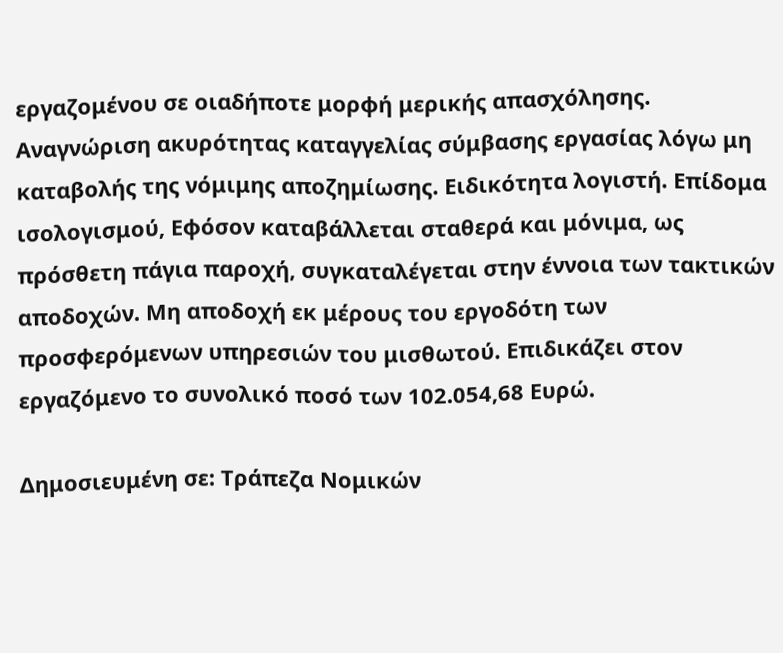εργαζομένου σε οιαδήποτε μορφή μερικής απασχόλησης. Αναγνώριση ακυρότητας καταγγελίας σύμβασης εργασίας λόγω μη καταβολής της νόμιμης αποζημίωσης. Ειδικότητα λογιστή. Επίδομα ισολογισμού, Εφόσον καταβάλλεται σταθερά και μόνιμα, ως πρόσθετη πάγια παροχή, συγκαταλέγεται στην έννοια των τακτικών αποδοχών. Μη αποδοχή εκ μέρους του εργοδότη των προσφερόμενων υπηρεσιών του μισθωτού. Επιδικάζει στον εργαζόμενο το συνολικό ποσό των 102.054,68 Ευρώ.

Δημοσιευμένη σε: Τράπεζα Νομικών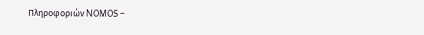Πληροφοριών NOMOS –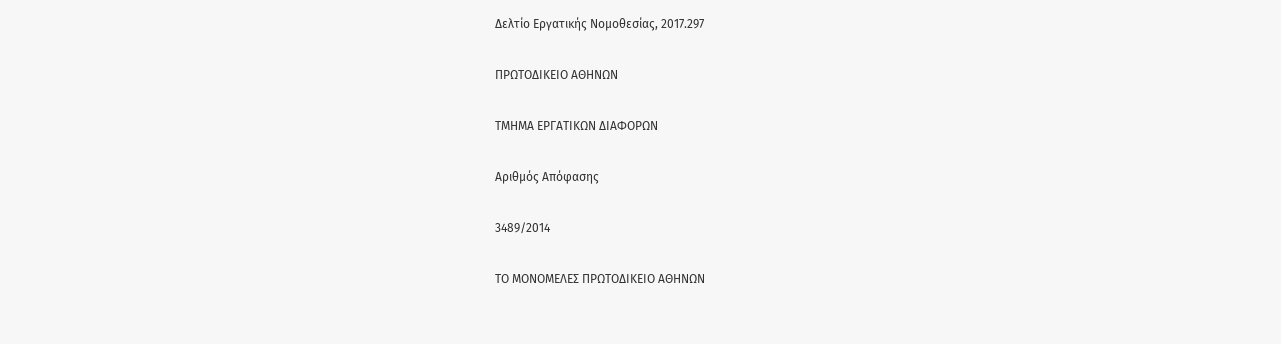Δελτίο Εργατικής Νομοθεσίας, 2017.297

ΠΡΩΤΟΔΙΚΕΙΟ ΑΘΗΝΩΝ

ΤΜΗΜΑ ΕΡΓΑΤΙΚΩΝ ΔΙΑΦΟΡΩΝ

Αριθμός Απόφασης

3489/2014

ΤΟ ΜΟΝΟΜΕΛΕΣ ΠΡΩΤΟΔΙΚΕΙΟ ΑΘΗΝΩΝ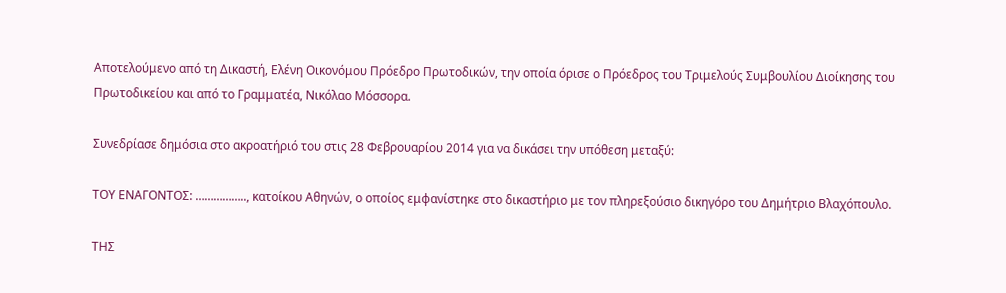Αποτελούμενο από τη Δικαστή, Ελένη Οικονόμου Πρόεδρο Πρωτοδικών, την οποία όρισε ο Πρόεδρος του Τριμελούς Συμβουλίου Διοίκησης του Πρωτοδικείου και από το Γραμματέα, Νικόλαο Μόσσορα.

Συνεδρίασε δημόσια στο ακροατήριό του στις 28 Φεβρουαρίου 2014 για να δικάσει την υπόθεση μεταξύ:

ΤΟΥ ΕΝΑΓΟΝΤΟΣ: …………….., κατοίκου Αθηνών, ο οποίος εμφανίστηκε στο δικαστήριο με τον πληρεξούσιο δικηγόρο του Δημήτριο Βλαχόπουλο.

ΤΗΣ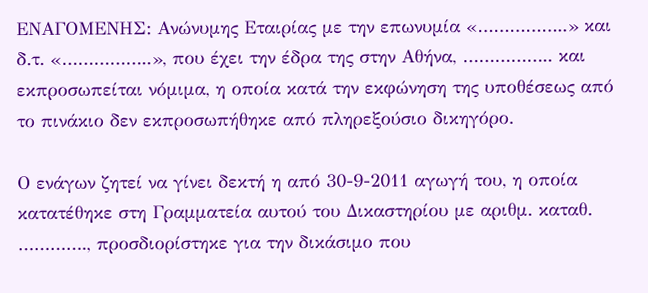ΕΝΑΓΟΜΕΝΗΣ: Ανώνυμης Εταιρίας με την επωνυμία «……………..» και δ.τ. «……………..», που έχει την έδρα της στην Αθήνα, …………….. και εκπροσωπείται νόμιμα, η οποία κατά την εκφώνηση της υποθέσεως από το πινάκιο δεν εκπροσωπήθηκε από πληρεξούσιο δικηγόρο.

Ο ενάγων ζητεί να γίνει δεκτή η από 30-9-2011 αγωγή του, η οποία κατατέθηκε στη Γραμματεία αυτού του Δικαστηρίου με αριθμ. καταθ. …………., προσδιορίστηκε για την δικάσιμο που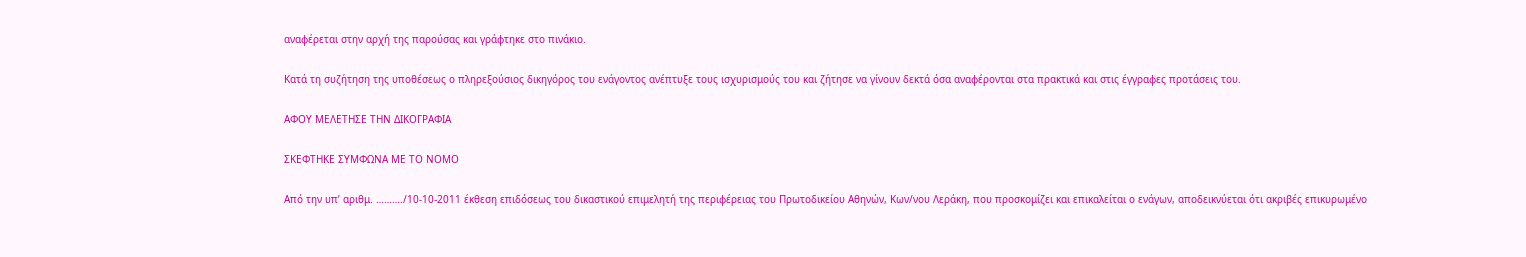αναφέρεται στην αρχή της παρούσας και γράφτηκε στο πινάκιο.

Κατά τη συζήτηση της υποθέσεως ο πληρεξούσιος δικηγόρος του ενάγοντος ανέπτυξε τους ισχυρισμούς του και ζήτησε να γίνουν δεκτά όσα αναφέρονται στα πρακτικά και στις έγγραφες προτάσεις του.

ΑΦΟΥ ΜΕΛΕΤΗΣΕ ΤΗΝ ΔΙΚΟΓΡΑΦΙΑ

ΣΚΕΦΤΗΚΕ ΣΥΜΦΩΝΑ ΜΕ ΤΟ ΝΟΜΟ

Από την υπ’ αριθμ. ………./10-10-2011 έκθεση επιδόσεως του δικαστικού επιμελητή της περιφέρειας του Πρωτοδικείου Αθηνών, Κων/νου Λεράκη, που προσκομίζει και επικαλείται ο ενάγων, αποδεικνύεται ότι ακριβές επικυρωμένο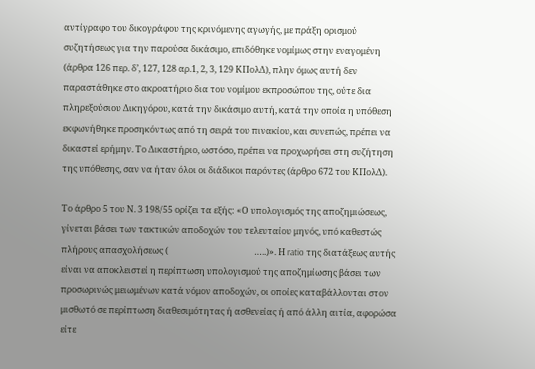αντίγραφο του δικογράφου της κρινόμενης αγωγής, με πράξη ορισμού συζητήσεως για την παρούσα δικάσιμο, επιδόθηκε νομίμως στην εναγομένη (άρθρα 126 περ. δ’, 127, 128 αρ.1, 2, 3, 129 ΚΠολΔ), πλην όμως αυτή δεν παραστάθηκε στο ακροατήριο δια του νομίμου εκπροσώπου της, ούτε δια πληρεξούσιου Δικηγόρου, κατά την δικάσιμο αυτή, κατά την οποία η υπόθεση εκφωνήθηκε προσηκόντως από τη σειρά του πινακίου, και συνεπώς, πρέπει να δικαστεί ερήμην. Το Δικαστήριο, ωστόσο, πρέπει να προχωρήσει στη συζήτηση της υπόθεσης, σαν να ήταν όλοι οι διάδικοι παρόντες (άρθρο 672 του ΚΠολΔ).

Το άρθρο 5 του Ν. 3 198/55 ορίζει τα εξής: «Ο υπολογισμός της αποζημιώσεως, γίνεται βάσει των τακτικών αποδοχών του τελευταίου μηνός, υπό καθεστώς πλήρους απασχολήσεως (                                           …..)». Η ratio της διατάξεως αυτής είναι να αποκλειστεί η περίπτωση υπολογισμού της αποζημίωσης βάσει των προσωρινώς μειωμένων κατά νόμον αποδοχών, οι οποίες καταβάλλονται στον μισθωτό σε περίπτωση διαθεσιμότητας ή ασθενείας ή από άλλη αιτία, αφορώσα είτε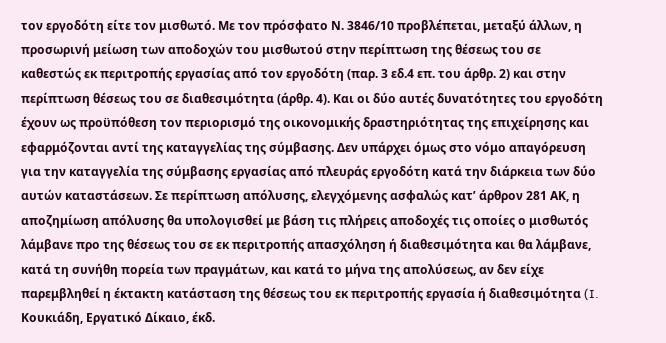τον εργοδότη είτε τον μισθωτό. Με τον πρόσφατο Ν. 3846/10 προβλέπεται, μεταξύ άλλων, η προσωρινή μείωση των αποδοχών του μισθωτού στην περίπτωση της θέσεως του σε καθεστώς εκ περιτροπής εργασίας από τον εργοδότη (παρ. 3 εδ.4 επ. του άρθρ. 2) και στην περίπτωση θέσεως του σε διαθεσιμότητα (άρθρ. 4). Και οι δύο αυτές δυνατότητες του εργοδότη έχουν ως προϋπόθεση τον περιορισμό της οικονομικής δραστηριότητας της επιχείρησης και εφαρμόζονται αντί της καταγγελίας της σύμβασης. Δεν υπάρχει όμως στο νόμο απαγόρευση για την καταγγελία της σύμβασης εργασίας από πλευράς εργοδότη κατά την διάρκεια των δύο αυτών καταστάσεων. Σε περίπτωση απόλυσης, ελεγχόμενης ασφαλώς κατ’ άρθρον 281 ΑΚ, η αποζημίωση απόλυσης θα υπολογισθεί με βάση τις πλήρεις αποδοχές τις οποίες ο μισθωτός λάμβανε προ της θέσεως του σε εκ περιτροπής απασχόληση ή διαθεσιμότητα και θα λάμβανε, κατά τη συνήθη πορεία των πραγμάτων, και κατά το μήνα της απολύσεως, αν δεν είχε παρεμβληθεί η έκτακτη κατάσταση της θέσεως του εκ περιτροπής εργασία ή διαθεσιμότητα (I. Κουκιάδη, Εργατικό Δίκαιο, έκδ.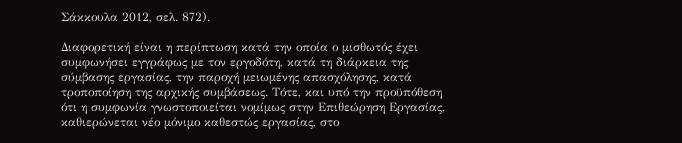Σάκκουλα 2012, σελ. 872).

Διαφορετική είναι η περίπτωση κατά την οποία ο μισθωτός έχει συμφωνήσει εγγράφως με τον εργοδότη, κατά τη διάρκεια της σύμβασης εργασίας, την παροχή μειωμένης απασχόλησης, κατά τροποποίηση της αρχικής συμβάσεως. Τότε, και υπό την προϋπόθεση ότι η συμφωνία γνωστοποιείται νομίμως στην Επιθεώρηση Εργασίας, καθιερώνεται νέο μόνιμο καθεστώς εργασίας, στο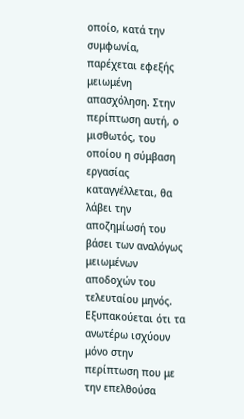οποίο, κατά την συμφωνία, παρέχεται εφεξής μειωμένη απασχόληση. Στην περίπτωση αυτή, ο μισθωτός, του οποίου η σύμβαση εργασίας καταγγέλλεται, θα λάβει την αποζημίωσή του βάσει των αναλόγως μειωμένων αποδοχών του τελευταίου μηνός. Εξυπακούεται ότι τα ανωτέρω ισχύουν μόνο στην περίπτωση που με την επελθούσα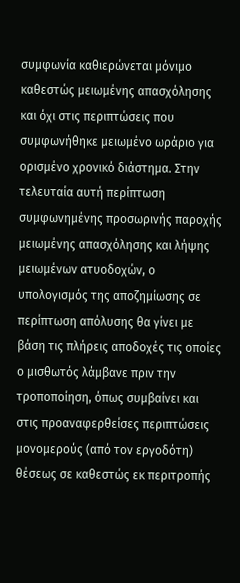συμφωνία καθιερώνεται μόνιμο καθεστώς μειωμένης απασχόλησης και όχι στις περιπτώσεις που συμφωνήθηκε μειωμένο ωράριο για ορισμένο χρονικό διάστημα. Στην τελευταία αυτή περίπτωση συμφωνημένης προσωρινής παροχής μειωμένης απασχόλησης και λήψης μειωμένων ατυοδοχών, ο υπολογισμός της αποζημίωσης σε περίπτωση απόλυσης θα γίνει με βάση τις πλήρεις αποδοχές τις οποίες ο μισθωτός λάμβανε πριν την τροποποίηση, όπως συμβαίνει και στις προαναφερθείσες περιπτώσεις μονομερούς (από τον εργοδότη) θέσεως σε καθεστώς εκ περιτροπής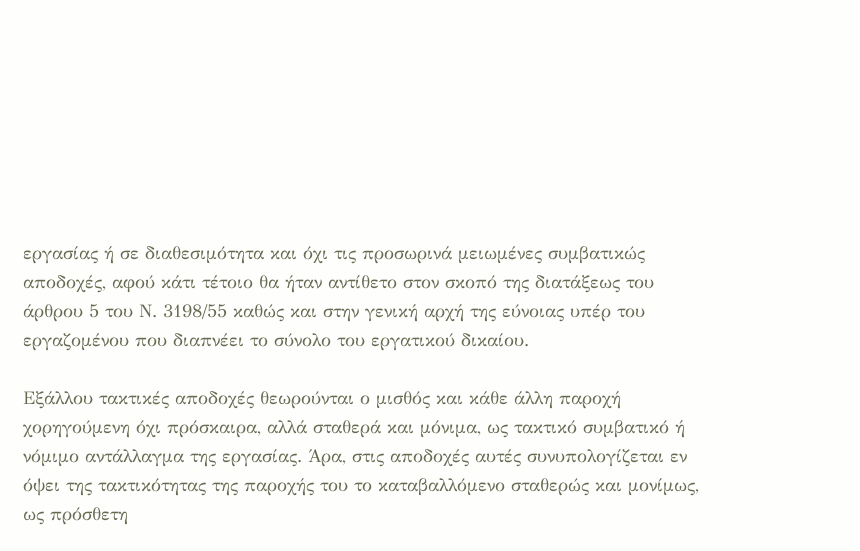εργασίας ή σε διαθεσιμότητα και όχι τις προσωρινά μειωμένες συμβατικώς αποδοχές, αφού κάτι τέτοιο θα ήταν αντίθετο στον σκοπό της διατάξεως του άρθρου 5 του Ν. 3198/55 καθώς και στην γενική αρχή της εύνοιας υπέρ του εργαζομένου που διαπνέει το σύνολο του εργατικού δικαίου.

Εξάλλου τακτικές αποδοχές θεωρούνται ο μισθός και κάθε άλλη παροχή χορηγούμενη όχι πρόσκαιρα, αλλά σταθερά και μόνιμα, ως τακτικό συμβατικό ή νόμιμο αντάλλαγμα της εργασίας. Άρα, στις αποδοχές αυτές συνυπολογίζεται εν όψει της τακτικότητας της παροχής του το καταβαλλόμενο σταθερώς και μονίμως, ως πρόσθετη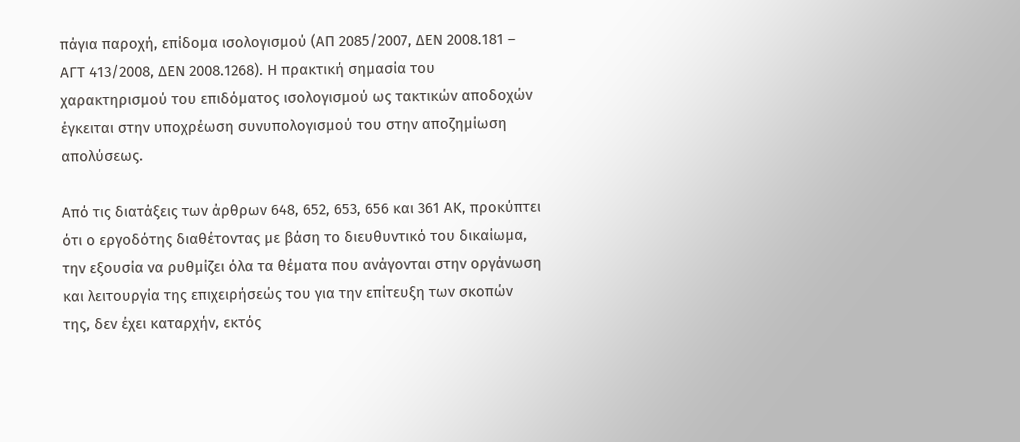πάγια παροχή, επίδομα ισολογισμού (ΑΠ 2085/2007, ΔΕΝ 2008.181 – ΑΓΤ 413/2008, ΔΕΝ 2008.1268). Η πρακτική σημασία του χαρακτηρισμού του επιδόματος ισολογισμού ως τακτικών αποδοχών έγκειται στην υποχρέωση συνυπολογισμού του στην αποζημίωση απολύσεως.

Από τις διατάξεις των άρθρων 648, 652, 653, 656 και 361 ΑΚ, προκύπτει ότι ο εργοδότης διαθέτοντας με βάση το διευθυντικό του δικαίωμα, την εξουσία να ρυθμίζει όλα τα θέματα που ανάγονται στην οργάνωση και λειτουργία της επιχειρήσεώς του για την επίτευξη των σκοπών της, δεν έχει καταρχήν, εκτός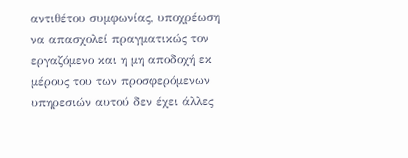αντιθέτου συμφωνίας, υποχρέωση να απασχολεί πραγματικώς τον εργαζόμενο και η μη αποδοχή εκ μέρους του των προσφερόμενων υπηρεσιών αυτού δεν έχει άλλες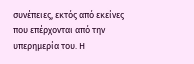συνέπειες, εκτός από εκείνες που επέρχονται από την υπερημερία του. Η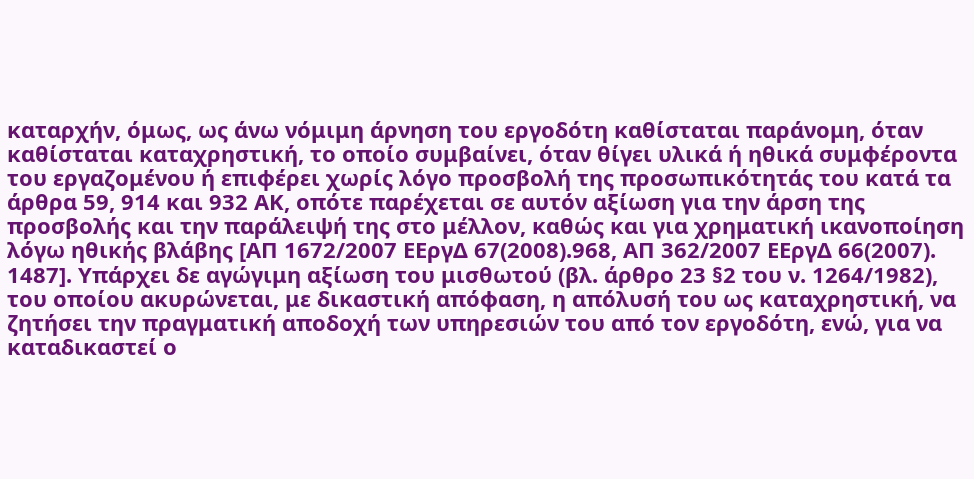καταρχήν, όμως, ως άνω νόμιμη άρνηση του εργοδότη καθίσταται παράνομη, όταν καθίσταται καταχρηστική, το οποίο συμβαίνει, όταν θίγει υλικά ή ηθικά συμφέροντα του εργαζομένου ή επιφέρει χωρίς λόγο προσβολή της προσωπικότητάς του κατά τα άρθρα 59, 914 και 932 ΑΚ, οπότε παρέχεται σε αυτόν αξίωση για την άρση της προσβολής και την παράλειψή της στο μέλλον, καθώς και για χρηματική ικανοποίηση λόγω ηθικής βλάβης [ΑΠ 1672/2007 ΕΕργΔ 67(2008).968, ΑΠ 362/2007 ΕΕργΔ 66(2007). 1487]. Υπάρχει δε αγώγιμη αξίωση του μισθωτού (βλ. άρθρο 23 §2 του ν. 1264/1982), του οποίου ακυρώνεται, με δικαστική απόφαση, η απόλυσή του ως καταχρηστική, να ζητήσει την πραγματική αποδοχή των υπηρεσιών του από τον εργοδότη, ενώ, για να καταδικαστεί ο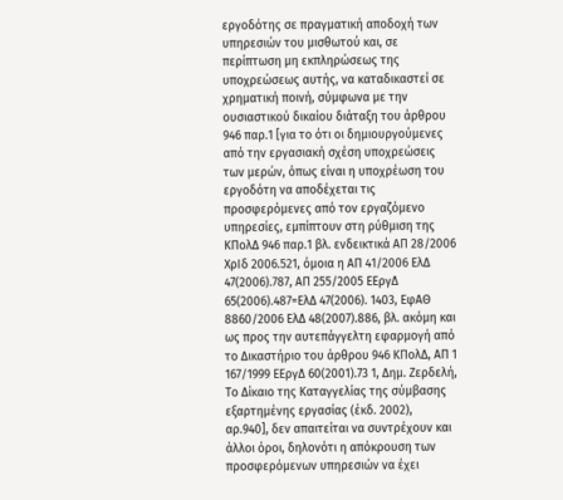εργοδότης σε πραγματική αποδοχή των υπηρεσιών του μισθωτού και, σε περίπτωση μη εκπληρώσεως της υποχρεώσεως αυτής, να καταδικαστεί σε χρηματική ποινή, σύμφωνα με την ουσιαστικού δικαίου διάταξη του άρθρου 946 παρ.1 [για το ότι οι δημιουργούμενες από την εργασιακή σχέση υποχρεώσεις των μερών, όπως είναι η υποχρέωση του εργοδότη να αποδέχεται τις προσφερόμενες από τον εργαζόμενο υπηρεσίες, εμπίπτουν στη ρύθμιση της ΚΠολΔ 946 παρ.1 βλ. ενδεικτικά ΑΠ 28/2006 ΧρΙδ 2006.521, όμοια η ΑΠ 41/2006 ΕλΔ 47(2006).787, ΑΠ 255/2005 ΕΕργΔ 65(2006).487=ΕλΔ 47(2006). 1403, ΕφΑΘ 8860/2006 ΕλΔ 48(2007).886, βλ. ακόμη και ως προς την αυτεπάγγελτη εφαρμογή από το Δικαστήριο του άρθρου 946 ΚΠολΔ, ΑΠ 1 167/1999 ΕΕργΔ 60(2001).73 1, Δημ. Ζερδελή, Το Δίκαιο της Καταγγελίας της σύμβασης εξαρτημένης εργασίας (έκδ. 2002), αρ.940], δεν απαιτείται να συντρέχουν και άλλοι όροι, δηλονότι η απόκρουση των προσφερόμενων υπηρεσιών να έχει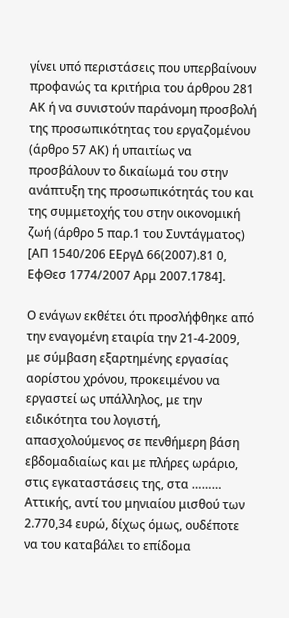γίνει υπό περιστάσεις που υπερβαίνουν προφανώς τα κριτήρια του άρθρου 281 ΑΚ ή να συνιστούν παράνομη προσβολή της προσωπικότητας του εργαζομένου (άρθρο 57 ΑΚ) ή υπαιτίως να προσβάλουν το δικαίωμά του στην ανάπτυξη της προσωπικότητάς του και της συμμετοχής του στην οικονομική ζωή (άρθρο 5 παρ.1 του Συντάγματος) [ΑΠ 1540/206 ΕΕργΔ 66(2007).81 0, ΕφΘεσ 1774/2007 Αρμ 2007.1784].

Ο ενάγων εκθέτει ότι προσλήφθηκε από την εναγομένη εταιρία την 21-4-2009, με σύμβαση εξαρτημένης εργασίας αορίστου χρόνου, προκειμένου να εργαστεί ως υπάλληλος, με την ειδικότητα του λογιστή, απασχολούμενος σε πενθήμερη βάση εβδομαδιαίως και με πλήρες ωράριο, στις εγκαταστάσεις της, στα ……… Αττικής, αντί του μηνιαίου μισθού των 2.770,34 ευρώ, δίχως όμως, ουδέποτε να του καταβάλει το επίδομα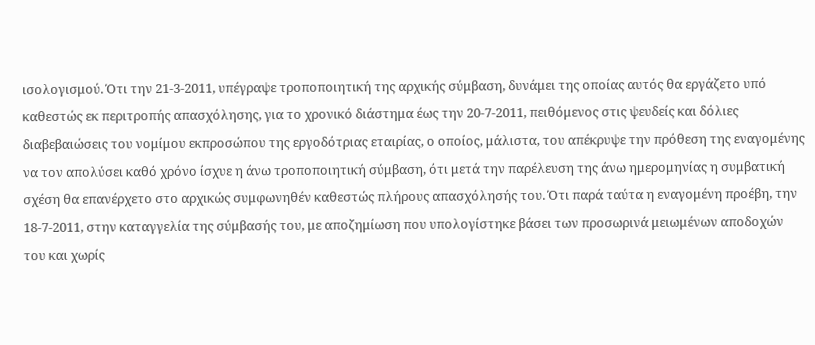ισολογισμού. Ότι την 21-3-2011, υπέγραψε τροποποιητική της αρχικής σύμβαση, δυνάμει της οποίας αυτός θα εργάζετο υπό καθεστώς εκ περιτροπής απασχόλησης, για το χρονικό διάστημα έως την 20-7-2011, πειθόμενος στις ψευδείς και δόλιες διαβεβαιώσεις του νομίμου εκπροσώπου της εργοδότριας εταιρίας, ο οποίος, μάλιστα, του απέκρυψε την πρόθεση της εναγομένης να τον απολύσει καθό χρόνο ίσχυε η άνω τροποποιητική σύμβαση, ότι μετά την παρέλευση της άνω ημερομηνίας η συμβατική σχέση θα επανέρχετο στο αρχικώς συμφωνηθέν καθεστώς πλήρους απασχόλησής του. Ότι παρά ταύτα η εναγομένη προέβη, την 18-7-2011, στην καταγγελία της σύμβασής του, με αποζημίωση που υπολογίστηκε βάσει των προσωρινά μειωμένων αποδοχών του και χωρίς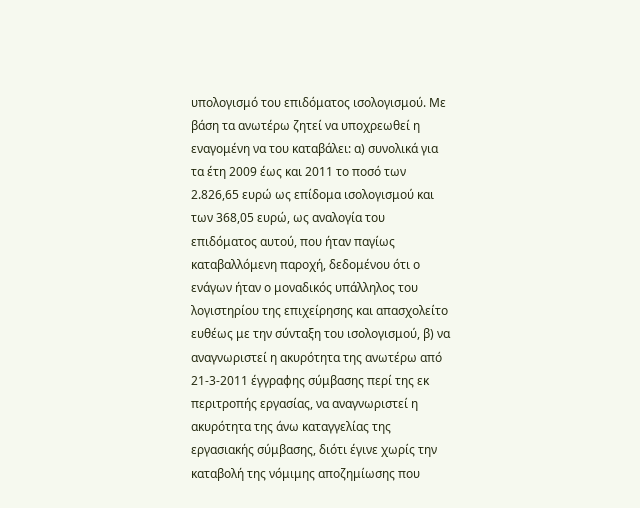υπολογισμό του επιδόματος ισολογισμού. Με βάση τα ανωτέρω ζητεί να υποχρεωθεί η εναγομένη να του καταβάλει: α) συνολικά για τα έτη 2009 έως και 2011 το ποσό των 2.826,65 ευρώ ως επίδομα ισολογισμού και των 368,05 ευρώ, ως αναλογία του επιδόματος αυτού, που ήταν παγίως καταβαλλόμενη παροχή, δεδομένου ότι ο ενάγων ήταν ο μοναδικός υπάλληλος του λογιστηρίου της επιχείρησης και απασχολείτο ευθέως με την σύνταξη του ισολογισμού, β) να αναγνωριστεί η ακυρότητα της ανωτέρω από 21-3-2011 έγγραφης σύμβασης περί της εκ περιτροπής εργασίας, να αναγνωριστεί η ακυρότητα της άνω καταγγελίας της εργασιακής σύμβασης, διότι έγινε χωρίς την καταβολή της νόμιμης αποζημίωσης που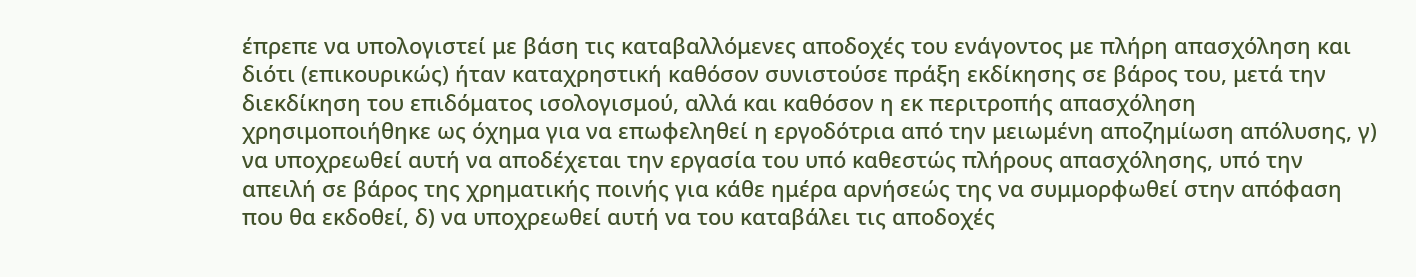έπρεπε να υπολογιστεί με βάση τις καταβαλλόμενες αποδοχές του ενάγοντος με πλήρη απασχόληση και διότι (επικουρικώς) ήταν καταχρηστική καθόσον συνιστούσε πράξη εκδίκησης σε βάρος του, μετά την διεκδίκηση του επιδόματος ισολογισμού, αλλά και καθόσον η εκ περιτροπής απασχόληση χρησιμοποιήθηκε ως όχημα για να επωφεληθεί η εργοδότρια από την μειωμένη αποζημίωση απόλυσης, γ) να υποχρεωθεί αυτή να αποδέχεται την εργασία του υπό καθεστώς πλήρους απασχόλησης, υπό την απειλή σε βάρος της χρηματικής ποινής για κάθε ημέρα αρνήσεώς της να συμμορφωθεί στην απόφαση που θα εκδοθεί, δ) να υποχρεωθεί αυτή να του καταβάλει τις αποδοχές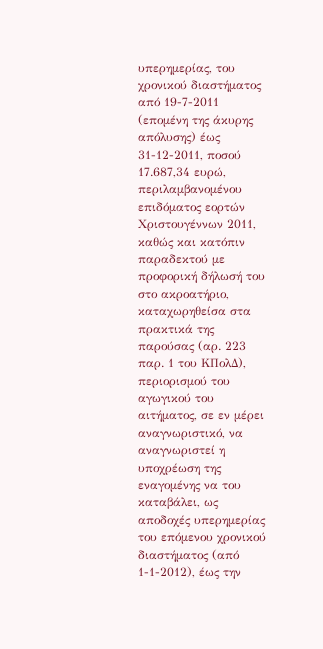υπερημερίας, του χρονικού διαστήματος από 19-7-2011 (επομένη της άκυρης απόλυσης) έως 31-12-2011, ποσού 17.687,34 ευρώ, περιλαμβανομένου επιδόματος εορτών Χριστουγέννων 2011, καθώς και κατόπιν παραδεκτού με προφορική δήλωσή του στο ακροατήριο, καταχωρηθείσα στα πρακτικά της παρούσας (αρ. 223 παρ. 1 του ΚΠολΔ), περιορισμού του αγωγικού του αιτήματος, σε εν μέρει αναγνωριστικό, να αναγνωριστεί η υποχρέωση της εναγομένης να του καταβάλει, ως αποδοχές υπερημερίας του επόμενου χρονικού διαστήματος (από 1-1-2012), έως την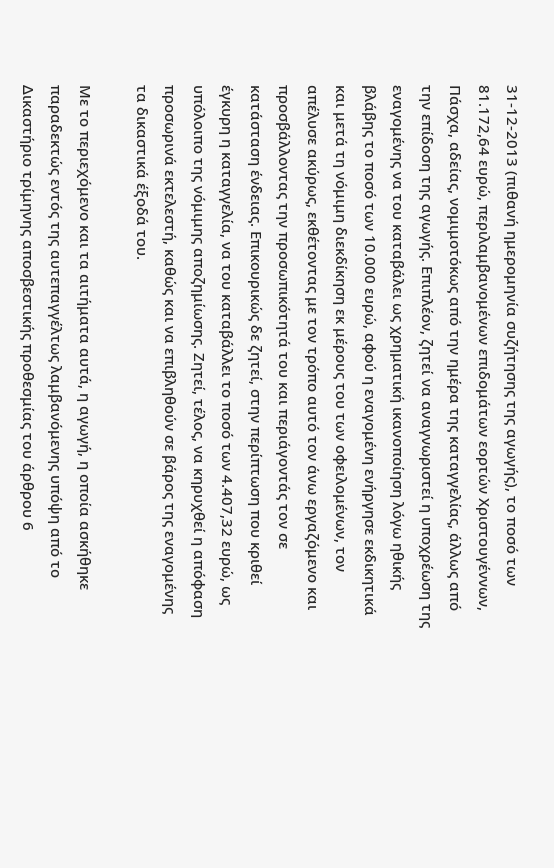31-12-2013 (πιθανή ημερομηνία συζήτησης της αγωγής), το ποσό των 81.172,64 ευρώ, περιλαμβανομένων επιδομάτων εορτών Χριστουγέννων, Πάσχα, αδείας, νομιμοτόκως από την ημέρα της καταγγελίας, άλλως από την επίδοση της αγωγής. Επιπλέον, ζητεί να αναγνωριστεί η υποχρέωση της εναγομένης να του καταβάλει ως χρηματική ικανοποίηση λόγω ηθικής βλάβης το ποσό των 10.000 ευρώ, αφού η εναγομένη ενήργησε εκδικητικά και μετά τη νόμιμη διεκδίκηση εκ μέρους του των οφειλομένων, τον απέλυσε ακύρως, εκθέτοντας με τον τρόπο αυτό τον άνω εργαζόμενο και προσβάλλοντας την προσωπικότητά του και περιάγοντάς τον σε κατάσταση ένδειας. Επικουρικώς δε ζητεί, στην περίπτωση που κριθεί έγκυρη η καταγγελία, να του καταβάλλει το ποσό των 4.407,32 ευρώ, ως υπόλοιπο της νόμιμης αποζημίωσης. Ζητεί, τέλος, να κηρυχθεί η απόφαση προσωρινά εκτελεστή, καθώς και να επιβληθούν σε βάρος της εναγομένης τα δικαστικά έξοδά του.

Με το περιεχόμενο και τα αιτήματα αυτά, η αγωγή, η οποία ασκήθηκε παραδεκτώς εντός της αυτεπαγγέλτως λαμβανόμενης υπόψη από το Δικαστήριο τρίμηνης αποσβεστικής προθεσμίας του άρθρου 6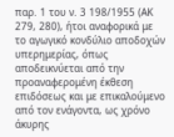παρ. 1 του ν. 3 198/1955 (ΑΚ 279, 280), ήτοι αναφορικά με το αγωγικό κονδύλιο αποδοχών υπερημερίας, όπως αποδεικνύεται από την προαναφερομένη έκθεση επιδόσεως και με επικαλούμενο από τον ενάγοντα, ως χρόνο άκυρης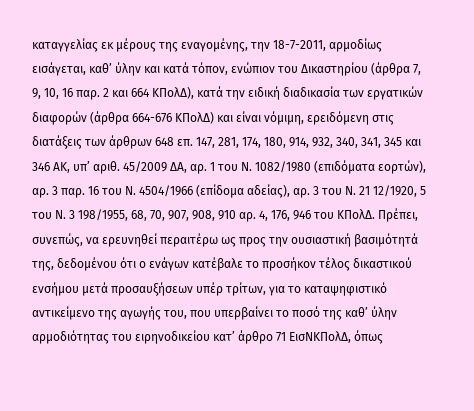καταγγελίας εκ μέρους της εναγομένης, την 18-7-2011, αρμοδίως εισάγεται, καθ’ ύλην και κατά τόπον, ενώπιον του Δικαστηρίου (άρθρα 7, 9, 10, 16 παρ. 2 και 664 ΚΠολΔ), κατά την ειδική διαδικασία των εργατικών διαφορών (άρθρα 664-676 ΚΠολΔ) και είναι νόμιμη, ερειδόμενη στις διατάξεις των άρθρων 648 επ. 147, 281, 174, 180, 914, 932, 340, 341, 345 και 346 ΑΚ, υπ’ αριθ. 45/2009 ΔΑ, αρ. 1 του Ν. 1082/1980 (επιδόματα εορτών), αρ. 3 παρ. 16 του Ν. 4504/1966 (επίδομα αδείας), αρ. 3 του Ν. 21 12/1920, 5 του Ν. 3 198/1955, 68, 70, 907, 908, 910 αρ. 4, 176, 946 του ΚΠολΔ. Πρέπει, συνεπώς, να ερευνηθεί περαιτέρω ως προς την ουσιαστική βασιμότητά της, δεδομένου ότι ο ενάγων κατέβαλε το προσήκον τέλος δικαστικού ενσήμου μετά προσαυξήσεων υπέρ τρίτων, για το καταψηφιστικό αντικείμενο της αγωγής του, που υπερβαίνει το ποσό της καθ’ ύλην αρμοδιότητας του ειρηνοδικείου κατ’ άρθρο 71 ΕισΝΚΠολΔ, όπως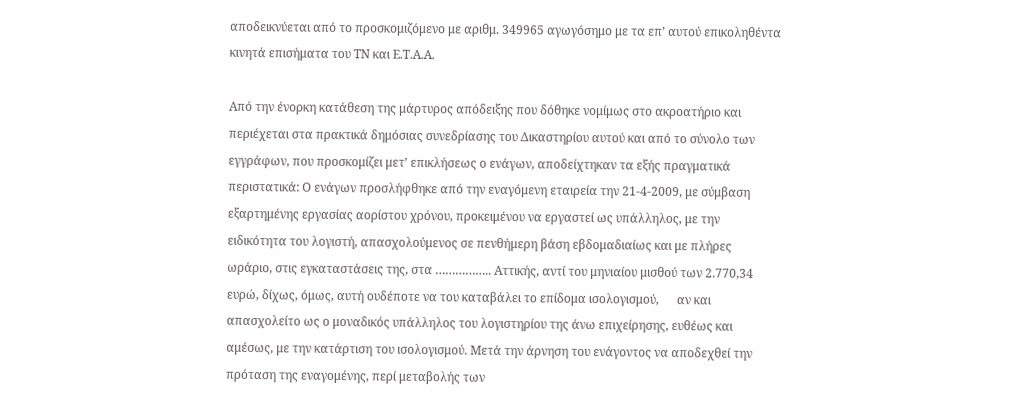αποδεικνύεται από το προσκομιζόμενο με αριθμ. 349965 αγωγόσημο με τα επ’ αυτού επικοληθέντα κινητά επισήματα του ΤΝ και Ε.Τ.Α.Α.

Από την ένορκη κατάθεση της μάρτυρος απόδειξης που δόθηκε νομίμως στο ακροατήριο και περιέχεται στα πρακτικά δημόσιας συνεδρίασης του Δικαστηρίου αυτού και από το σύνολο των εγγράφων, που προσκομίζει μετ’ επικλήσεως ο ενάγων, αποδείχτηκαν τα εξής πραγματικά περιστατικά: Ο ενάγων προσλήφθηκε από την εναγόμενη εταιρεία την 21-4-2009, με σύμβαση εξαρτημένης εργασίας αορίστου χρόνου, προκειμένου να εργαστεί ως υπάλληλος, με την ειδικότητα του λογιστή, απασχολούμενος σε πενθήμερη βάση εβδομαδιαίως και με πλήρες ωράριο, στις εγκαταστάσεις της, στα …………….. Αττικής, αντί του μηνιαίου μισθού των 2.770,34 ευρώ, δίχως, όμως, αυτή ουδέποτε να του καταβάλει το επίδομα ισολογισμού,      αν και απασχολείτο ως ο μοναδικός υπάλληλος του λογιστηρίου της άνω επιχείρησης, ευθέως και αμέσως, με την κατάρτιση του ισολογισμού. Μετά την άρνηση του ενάγοντος να αποδεχθεί την πρόταση της εναγομένης, περί μεταβολής των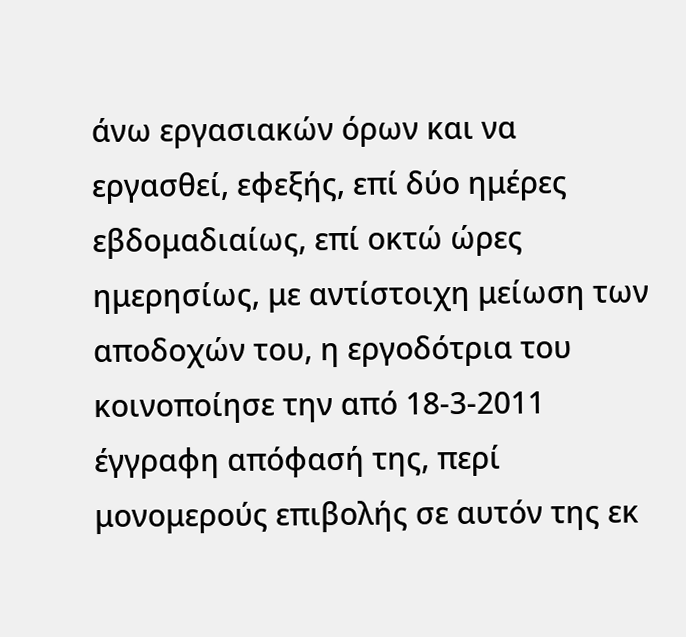άνω εργασιακών όρων και να εργασθεί, εφεξής, επί δύο ημέρες εβδομαδιαίως, επί οκτώ ώρες ημερησίως, με αντίστοιχη μείωση των αποδοχών του, η εργοδότρια του κοινοποίησε την από 18-3-2011 έγγραφη απόφασή της, περί μονομερούς επιβολής σε αυτόν της εκ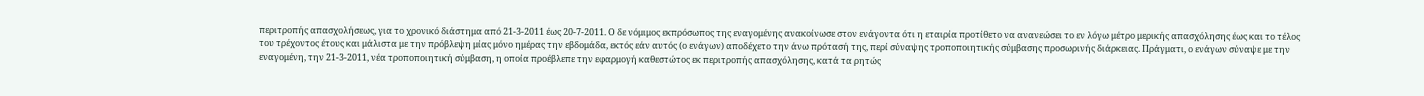περιτροπής απασχολήσεως, για το χρονικό διάστημα από 21-3-2011 έως 20-7-2011. Ο δε νόμιμος εκπρόσωπος της εναγομένης ανακοίνωσε στον ενάγοντα ότι η εταιρία προτίθετο να ανανεώσει το εν λόγω μέτρο μερικής απασχόλησης έως και το τέλος του τρέχοντος έτους και μάλιστα με την πρόβλεψη μίας μόνο ημέρας την εβδομάδα, εκτός εάν αυτός (ο ενάγων) αποδέχετο την άνω πρότασή της, περί σύναψης τροποποιητικής σύμβασης προσωρινής διάρκειας. Πράγματι, ο ενάγων σύναψε με την εναγομένη, την 21-3-2011, νέα τροποποιητική σύμβαση, η οποία προέβλεπε την εφαρμογή καθεστώτος εκ περιτροπής απασχόλησης, κατά τα ρητώς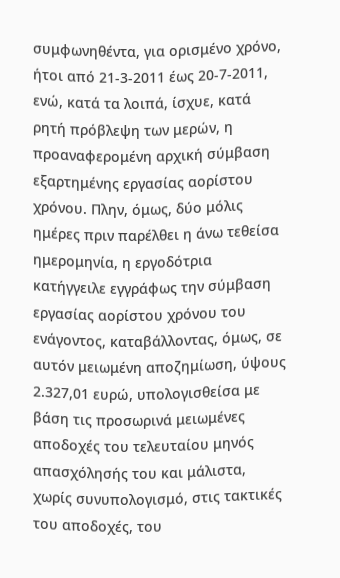συμφωνηθέντα, για ορισμένο χρόνο, ήτοι από 21-3-2011 έως 20-7-2011, ενώ, κατά τα λοιπά, ίσχυε, κατά ρητή πρόβλεψη των μερών, η προαναφερομένη αρχική σύμβαση εξαρτημένης εργασίας αορίστου χρόνου. Πλην, όμως, δύο μόλις ημέρες πριν παρέλθει η άνω τεθείσα ημερομηνία, η εργοδότρια κατήγγειλε εγγράφως την σύμβαση εργασίας αορίστου χρόνου του ενάγοντος, καταβάλλοντας, όμως, σε αυτόν μειωμένη αποζημίωση, ύψους 2.327,01 ευρώ, υπολογισθείσα με βάση τις προσωρινά μειωμένες αποδοχές του τελευταίου μηνός απασχόλησής του και μάλιστα, χωρίς συνυπολογισμό, στις τακτικές του αποδοχές, του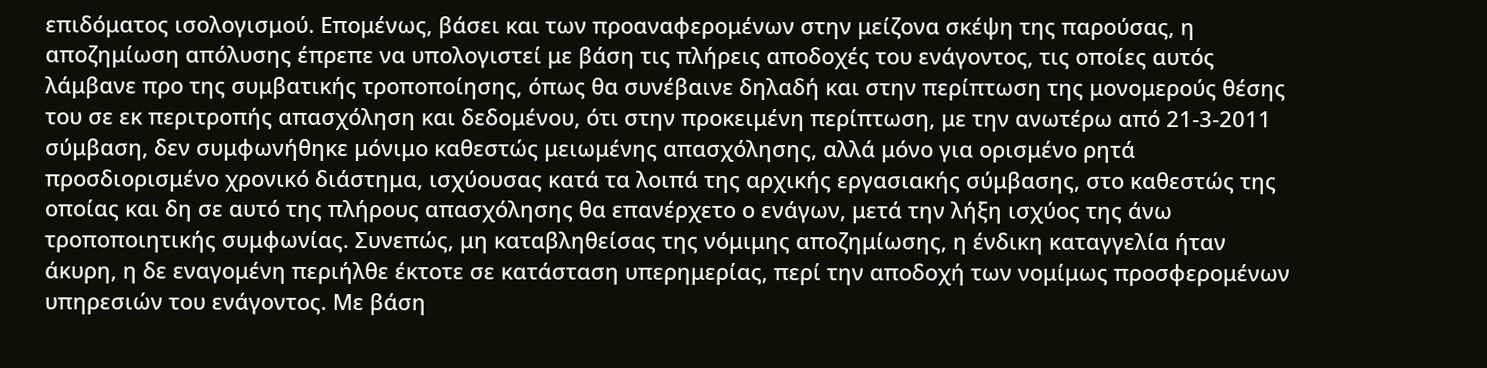επιδόματος ισολογισμού. Επομένως, βάσει και των προαναφερομένων στην μείζονα σκέψη της παρούσας, η αποζημίωση απόλυσης έπρεπε να υπολογιστεί με βάση τις πλήρεις αποδοχές του ενάγοντος, τις οποίες αυτός λάμβανε προ της συμβατικής τροποποίησης, όπως θα συνέβαινε δηλαδή και στην περίπτωση της μονομερούς θέσης του σε εκ περιτροπής απασχόληση και δεδομένου, ότι στην προκειμένη περίπτωση, με την ανωτέρω από 21-3-2011 σύμβαση, δεν συμφωνήθηκε μόνιμο καθεστώς μειωμένης απασχόλησης, αλλά μόνο για ορισμένο ρητά προσδιορισμένο χρονικό διάστημα, ισχύουσας κατά τα λοιπά της αρχικής εργασιακής σύμβασης, στο καθεστώς της οποίας και δη σε αυτό της πλήρους απασχόλησης θα επανέρχετο ο ενάγων, μετά την λήξη ισχύος της άνω τροποποιητικής συμφωνίας. Συνεπώς, μη καταβληθείσας της νόμιμης αποζημίωσης, η ένδικη καταγγελία ήταν άκυρη, η δε εναγομένη περιήλθε έκτοτε σε κατάσταση υπερημερίας, περί την αποδοχή των νομίμως προσφερομένων υπηρεσιών του ενάγοντος. Με βάση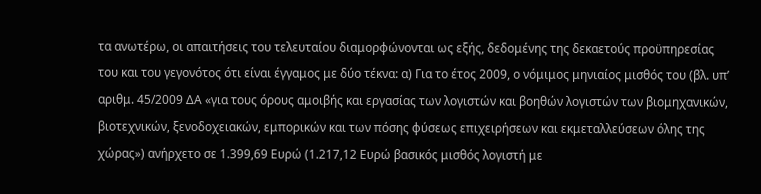τα ανωτέρω, οι απαιτήσεις του τελευταίου διαμορφώνονται ως εξής, δεδομένης της δεκαετούς προϋπηρεσίας του και του γεγονότος ότι είναι έγγαμος με δύο τέκνα: α) Για το έτος 2009, ο νόμιμος μηνιαίος μισθός του (βλ. υπ’ αριθμ. 45/2009 ΔΑ «για τους όρους αμοιβής και εργασίας των λογιστών και βοηθών λογιστών των βιομηχανικών, βιοτεχνικών, ξενοδοχειακών, εμπορικών και των πόσης φύσεως επιχειρήσεων και εκμεταλλεύσεων όλης της χώρας») ανήρχετο σε 1.399,69 Ευρώ (1.217,12 Ευρώ βασικός μισθός λογιστή με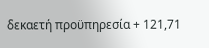δεκαετή προϋπηρεσία + 121,71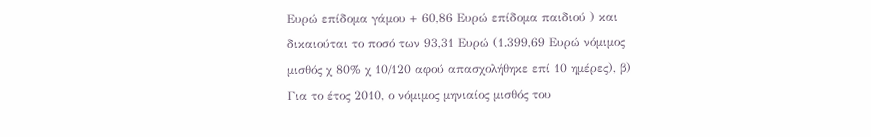Ευρώ επίδομα γάμου + 60,86 Ευρώ επίδομα παιδιού ) και δικαιούται το ποσό των 93,31 Ευρώ (1.399,69 Ευρώ νόμιμος μισθός χ 80% χ 10/120 αφού απασχολήθηκε επί 10 ημέρες), β) Για το έτος 2010, ο νόμιμος μηνιαίος μισθός του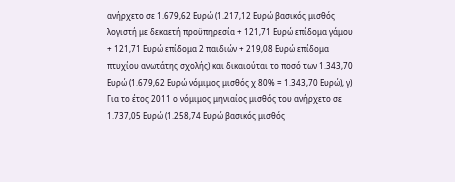ανήρχετο σε 1.679,62 Ευρώ (1.217,12 Ευρώ βασικός μισθός λογιστή με δεκαετή προϋπηρεσία + 121,71 Ευρώ επίδομα γάμου + 121,71 Ευρώ επίδομα 2 παιδιών + 219,08 Ευρώ επίδομα πτυχίου ανωτάτης σχολής) και δικαιούται το ποσό των 1.343,70 Ευρώ (1.679,62 Ευρώ νόμιμος μισθός χ 80% = 1.343,70 Ευρώ), γ) Για το έτος 2011 ο νόμιμος μηνιαίος μισθός του ανήρχετο σε 1.737,05 Ευρώ (1.258,74 Ευρώ βασικός μισθός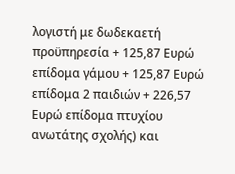λογιστή με δωδεκαετή προϋπηρεσία + 125,87 Ευρώ επίδομα γάμου + 125,87 Ευρώ επίδομα 2 παιδιών + 226,57 Ευρώ επίδομα πτυχίου ανωτάτης σχολής) και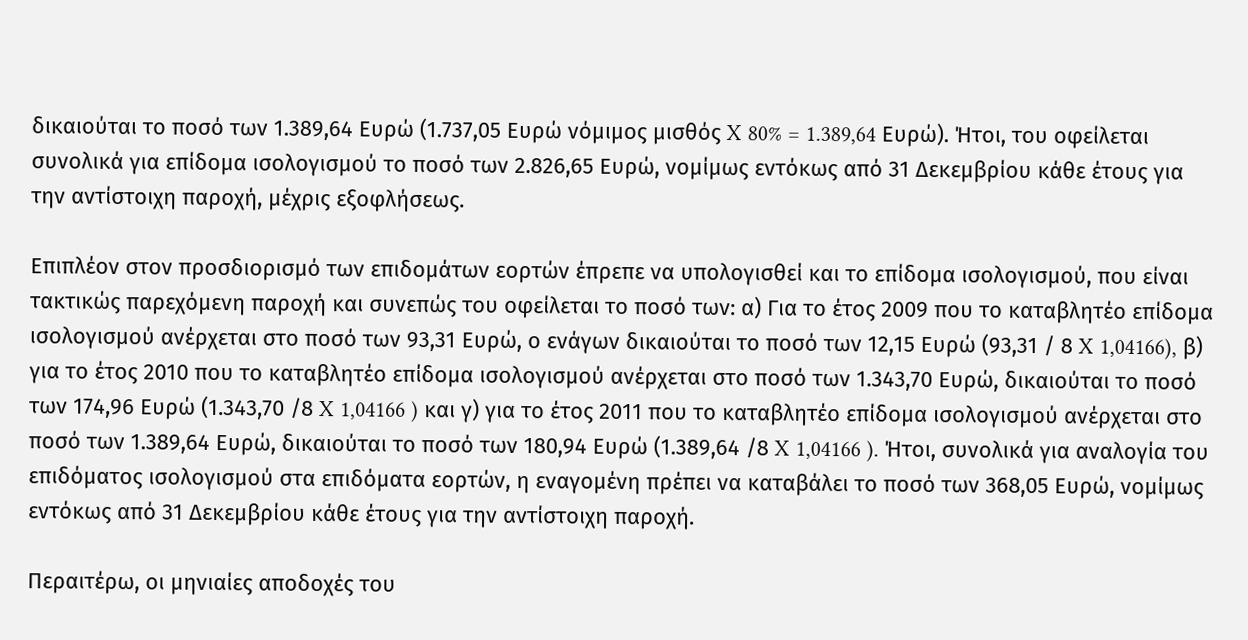δικαιούται το ποσό των 1.389,64 Ευρώ (1.737,05 Ευρώ νόμιμος μισθός X 80% = 1.389,64 Ευρώ). Ήτοι, του οφείλεται συνολικά για επίδομα ισολογισμού το ποσό των 2.826,65 Ευρώ, νομίμως εντόκως από 31 Δεκεμβρίου κάθε έτους για την αντίστοιχη παροχή, μέχρις εξοφλήσεως.

Επιπλέον στον προσδιορισμό των επιδομάτων εορτών έπρεπε να υπολογισθεί και το επίδομα ισολογισμού, που είναι τακτικώς παρεχόμενη παροχή και συνεπώς του οφείλεται το ποσό των: α) Για το έτος 2009 που το καταβλητέο επίδομα ισολογισμού ανέρχεται στο ποσό των 93,31 Ευρώ, ο ενάγων δικαιούται το ποσό των 12,15 Ευρώ (93,31 / 8 X 1,04166), β) για το έτος 2010 που το καταβλητέο επίδομα ισολογισμού ανέρχεται στο ποσό των 1.343,70 Ευρώ, δικαιούται το ποσό των 174,96 Ευρώ (1.343,70 /8 X 1,04166 ) και γ) για το έτος 2011 που το καταβλητέο επίδομα ισολογισμού ανέρχεται στο ποσό των 1.389,64 Ευρώ, δικαιούται το ποσό των 180,94 Ευρώ (1.389,64 /8 X 1,04166 ). Ήτοι, συνολικά για αναλογία του επιδόματος ισολογισμού στα επιδόματα εορτών, η εναγομένη πρέπει να καταβάλει το ποσό των 368,05 Ευρώ, νομίμως εντόκως από 31 Δεκεμβρίου κάθε έτους για την αντίστοιχη παροχή.

Περαιτέρω, οι μηνιαίες αποδοχές του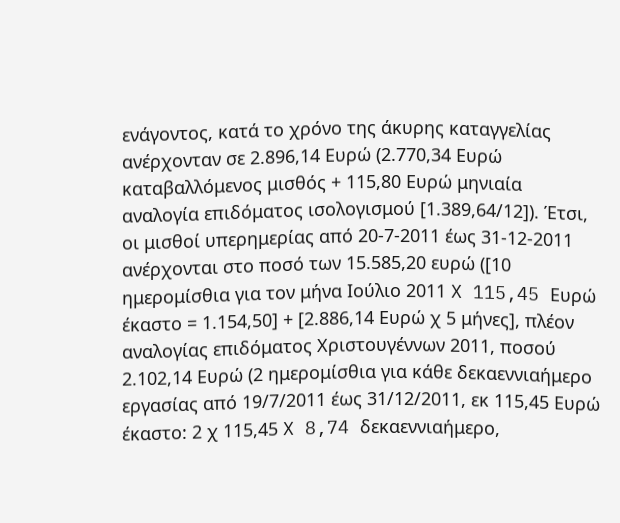ενάγοντος, κατά το χρόνο της άκυρης καταγγελίας ανέρχονταν σε 2.896,14 Ευρώ (2.770,34 Ευρώ καταβαλλόμενος μισθός + 115,80 Ευρώ μηνιαία αναλογία επιδόματος ισολογισμού [1.389,64/12]). Έτσι, οι μισθοί υπερημερίας από 20-7-2011 έως 31-12-2011 ανέρχονται στο ποσό των 15.585,20 ευρώ ([10 ημερομίσθια για τον μήνα Ιούλιο 2011 X 115,45 Ευρώ έκαστο = 1.154,50] + [2.886,14 Ευρώ χ 5 μήνες], πλέον αναλογίας επιδόματος Χριστουγέννων 2011, ποσού 2.102,14 Ευρώ (2 ημερομίσθια για κάθε δεκαεννιαήμερο εργασίας από 19/7/2011 έως 31/12/2011, εκ 115,45 Ευρώ έκαστο: 2 χ 115,45 X 8,74 δεκαεννιαήμερο,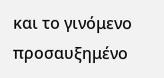και το γινόμενο προσαυξημένο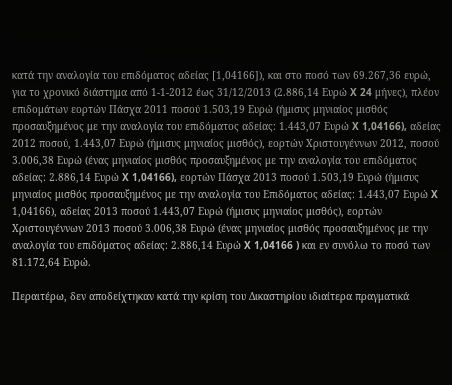κατά την αναλογία του επιδόματος αδείας [1,04166]), και στο ποσό των 69.267,36 ευρώ, για το χρονικό διάστημα από 1-1-2012 έως 31/12/2013 (2.886,14 Ευρώ X 24 μήνες), πλέον επιδομάτων εορτών Πάσχα 2011 ποσού 1.503,19 Ευρώ (ήμισυς μηνιαίος μισθός προσαυξημένος με την αναλογία του επιδόματος αδείας: 1.443,07 Ευρώ X 1,04166), αδείας 2012 ποσού, 1.443,07 Ευρώ (ήμισυς μηνιαίος μισθός), εορτών Χριστουγέννων 2012, ποσού 3.006,38 Ευρώ (ένας μηνιαίος μισθός προσαυξημένος με την αναλογία του επιδόματος αδείας: 2.886,14 Ευρώ X 1,04166), εορτών Πάσχα 2013 ποσού 1.503,19 Ευρώ (ήμισυς μηνιαίος μισθός προσαυξημένος με την αναλογία του Επιδόματος αδείας: 1.443,07 Ευρώ X 1,04166), αδείας 2013 ποσού 1.443,07 Ευρώ (ήμισυς μηνιαίος μισθός), εορτών Χριστουγέννων 2013 ποσού 3.006,38 Ευρώ (ένας μηνιαίος μισθός προσαυξημένος με την αναλογία του επιδόματος αδείας: 2.886,14 Ευρώ X 1,04166 ) και εν συνόλω το ποσό των 81.172,64 Ευρώ.

Περαιτέρω, δεν αποδείχτηκαν κατά την κρίση του Δικαστηρίου ιδιαίτερα πραγματικά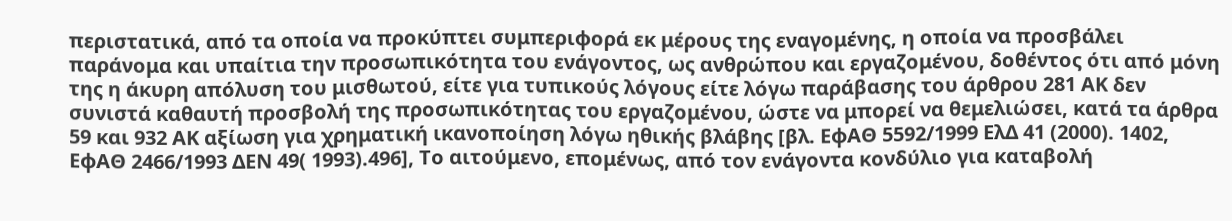περιστατικά, από τα οποία να προκύπτει συμπεριφορά εκ μέρους της εναγομένης, η οποία να προσβάλει παράνομα και υπαίτια την προσωπικότητα του ενάγοντος, ως ανθρώπου και εργαζομένου, δοθέντος ότι από μόνη της η άκυρη απόλυση του μισθωτού, είτε για τυπικούς λόγους είτε λόγω παράβασης του άρθρου 281 ΑΚ δεν συνιστά καθαυτή προσβολή της προσωπικότητας του εργαζομένου, ώστε να μπορεί να θεμελιώσει, κατά τα άρθρα 59 και 932 ΑΚ αξίωση για χρηματική ικανοποίηση λόγω ηθικής βλάβης [βλ. ΕφΑΘ 5592/1999 ΕλΔ 41 (2000). 1402, ΕφΑΘ 2466/1993 ΔΕΝ 49( 1993).496], Το αιτούμενο, επομένως, από τον ενάγοντα κονδύλιο για καταβολή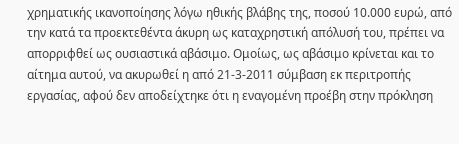χρηματικής ικανοποίησης λόγω ηθικής βλάβης της, ποσού 10.000 ευρώ, από την κατά τα προεκτεθέντα άκυρη ως καταχρηστική απόλυσή του, πρέπει να απορριφθεί ως ουσιαστικά αβάσιμο. Ομοίως, ως αβάσιμο κρίνεται και το αίτημα αυτού, να ακυρωθεί η από 21-3-2011 σύμβαση εκ περιτροπής εργασίας, αφού δεν αποδείχτηκε ότι η εναγομένη προέβη στην πρόκληση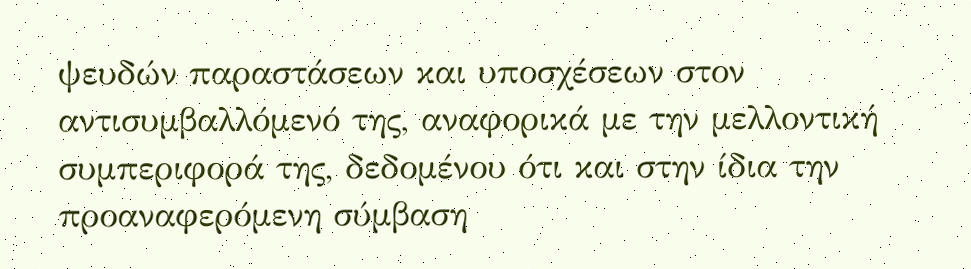ψευδών παραστάσεων και υποσχέσεων στον αντισυμβαλλόμενό της, αναφορικά με την μελλοντική συμπεριφορά της, δεδομένου ότι και στην ίδια την προαναφερόμενη σύμβαση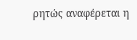ρητώς αναφέρεται η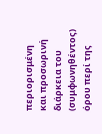περιορισμένη και προσωρινή διάρκεια του (συμφωνηθέντος) όρου περί της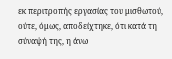εκ περιτροπής εργασίας του μισθωτού, ούτε, όμως, αποδείχτηκε, ότι κατά τη σύναψή της, η άνω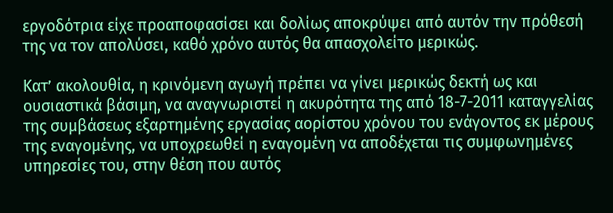εργοδότρια είχε προαποφασίσει και δολίως αποκρύψει από αυτόν την πρόθεσή της να τον απολύσει, καθό χρόνο αυτός θα απασχολείτο μερικώς.

Κατ’ ακολουθία, η κρινόμενη αγωγή πρέπει να γίνει μερικώς δεκτή ως και ουσιαστικά βάσιμη, να αναγνωριστεί η ακυρότητα της από 18-7-2011 καταγγελίας της συμβάσεως εξαρτημένης εργασίας αορίστου χρόνου του ενάγοντος εκ μέρους της εναγομένης, να υποχρεωθεί η εναγομένη να αποδέχεται τις συμφωνημένες υπηρεσίες του, στην θέση που αυτός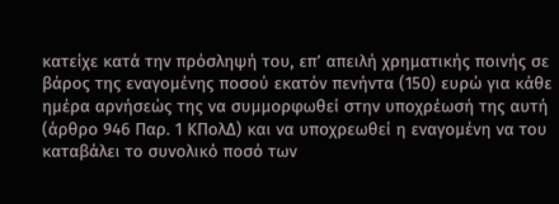κατείχε κατά την πρόσληψή του, επ’ απειλή χρηματικής ποινής σε βάρος της εναγομένης ποσού εκατόν πενήντα (150) ευρώ για κάθε ημέρα αρνήσεώς της να συμμορφωθεί στην υποχρέωσή της αυτή (άρθρο 946 Παρ. 1 ΚΠολΔ) και να υποχρεωθεί η εναγομένη να του καταβάλει το συνολικό ποσό των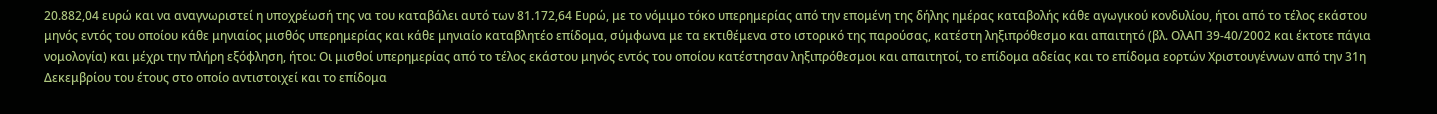20.882,04 ευρώ και να αναγνωριστεί η υποχρέωσή της να του καταβάλει αυτό των 81.172,64 Ευρώ, με το νόμιμο τόκο υπερημερίας από την επομένη της δήλης ημέρας καταβολής κάθε αγωγικού κονδυλίου, ήτοι από το τέλος εκάστου μηνός εντός του οποίου κάθε μηνιαίος μισθός υπερημερίας και κάθε μηνιαίο καταβλητέο επίδομα, σύμφωνα με τα εκτιθέμενα στο ιστορικό της παρούσας, κατέστη ληξιπρόθεσμο και απαιτητό (βλ. ΟλΑΠ 39-40/2002 και έκτοτε πάγια νομολογία) και μέχρι την πλήρη εξόφληση, ήτοι: Οι μισθοί υπερημερίας από το τέλος εκάστου μηνός εντός του οποίου κατέστησαν ληξιπρόθεσμοι και απαιτητοί, το επίδομα αδείας και το επίδομα εορτών Χριστουγέννων από την 31η Δεκεμβρίου του έτους στο οποίο αντιστοιχεί και το επίδομα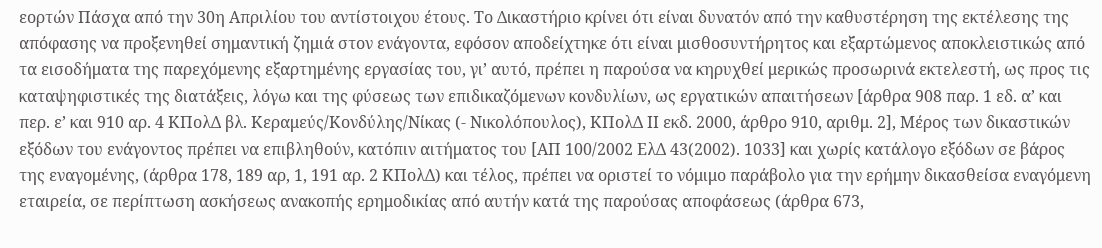εορτών Πάσχα από την 30η Απριλίου του αντίστοιχου έτους. Το Δικαστήριο κρίνει ότι είναι δυνατόν από την καθυστέρηση της εκτέλεσης της απόφασης να προξενηθεί σημαντική ζημιά στον ενάγοντα, εφόσον αποδείχτηκε ότι είναι μισθοσυντήρητος και εξαρτώμενος αποκλειστικώς από τα εισοδήματα της παρεχόμενης εξαρτημένης εργασίας του, γι’ αυτό, πρέπει η παρούσα να κηρυχθεί μερικώς προσωρινά εκτελεστή, ως προς τις καταψηφιστικές της διατάξεις, λόγω και της φύσεως των επιδικαζόμενων κονδυλίων, ως εργατικών απαιτήσεων [άρθρα 908 παρ. 1 εδ. α’ και περ. ε’ και 910 αρ. 4 ΚΠολΔ βλ. Κεραμεύς/Κονδύλης/Νίκας (- Νικολόπουλος), ΚΠολΔ ΙΙ εκδ. 2000, άρθρο 910, αριθμ. 2], Μέρος των δικαστικών εξόδων του ενάγοντος πρέπει να επιβληθούν, κατόπιν αιτήματος του [ΑΠ 100/2002 ΕλΔ 43(2002). 1033] και χωρίς κατάλογο εξόδων σε βάρος της εναγομένης, (άρθρα 178, 189 αρ, 1, 191 αρ. 2 ΚΠολΔ) και τέλος, πρέπει να οριστεί το νόμιμο παράβολο για την ερήμην δικασθείσα εναγόμενη εταιρεία, σε περίπτωση ασκήσεως ανακοπής ερημοδικίας από αυτήν κατά της παρούσας αποφάσεως (άρθρα 673,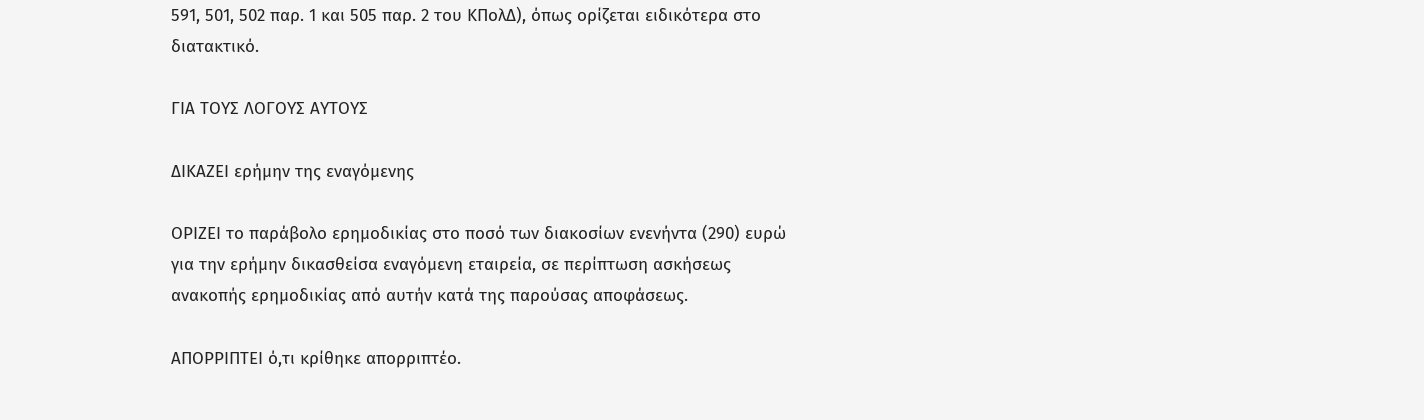591, 501, 502 παρ. 1 και 505 παρ. 2 του ΚΠολΔ), όπως ορίζεται ειδικότερα στο διατακτικό.

ΓΙΑ ΤΟΥΣ ΛΟΓΟΥΣ ΑΥΤΟΥΣ

ΔΙΚΑΖΕΙ ερήμην της εναγόμενης

ΟΡΙΖΕΙ το παράβολο ερημοδικίας στο ποσό των διακοσίων ενενήντα (290) ευρώ για την ερήμην δικασθείσα εναγόμενη εταιρεία, σε περίπτωση ασκήσεως ανακοπής ερημοδικίας από αυτήν κατά της παρούσας αποφάσεως.

ΑΠΟΡΡΙΠΤΕΙ ό,τι κρίθηκε απορριπτέο.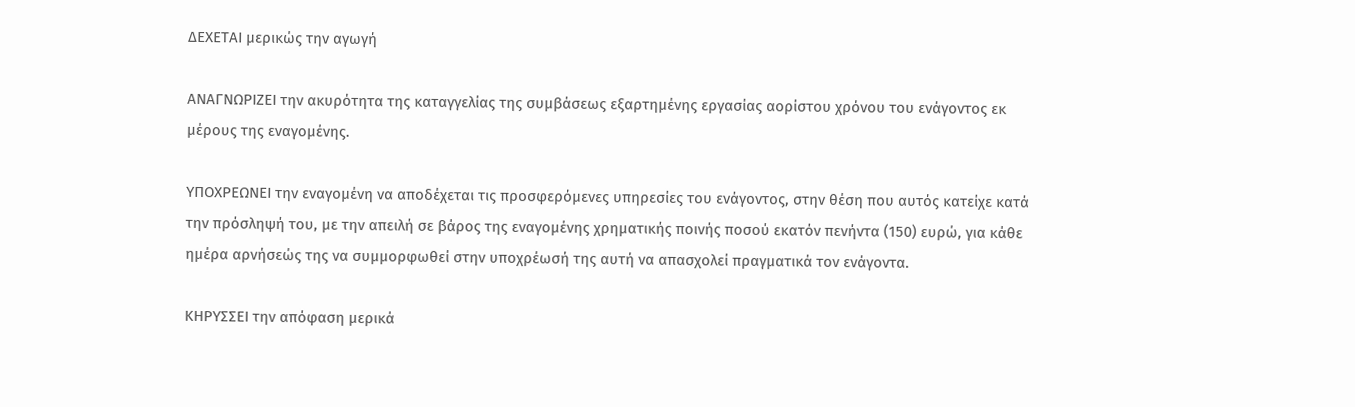ΔΕΧΕΤΑΙ μερικώς την αγωγή

ΑΝΑΓΝΩΡΙΖΕΙ την ακυρότητα της καταγγελίας της συμβάσεως εξαρτημένης εργασίας αορίστου χρόνου του ενάγοντος εκ μέρους της εναγομένης.

ΥΠΟΧΡΕΩΝΕΙ την εναγομένη να αποδέχεται τις προσφερόμενες υπηρεσίες του ενάγοντος, στην θέση που αυτός κατείχε κατά την πρόσληψή του, με την απειλή σε βάρος της εναγομένης χρηματικής ποινής ποσού εκατόν πενήντα (150) ευρώ, για κάθε ημέρα αρνήσεώς της να συμμορφωθεί στην υποχρέωσή της αυτή να απασχολεί πραγματικά τον ενάγοντα.

ΚΗΡΥΣΣΕΙ την απόφαση μερικά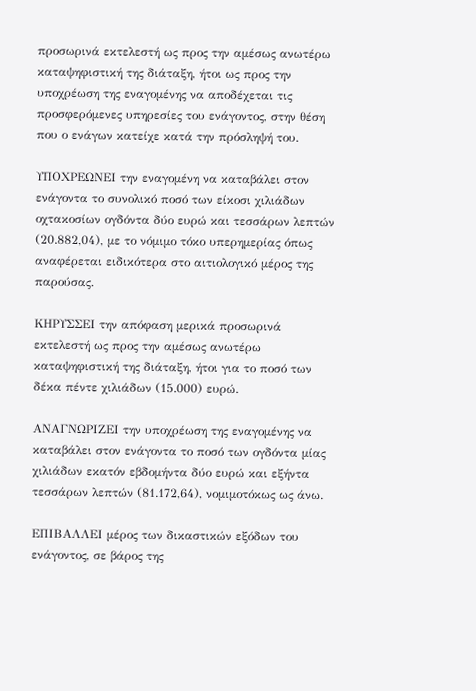προσωρινά εκτελεστή ως προς την αμέσως ανωτέρω καταψηφιστική της διάταξη, ήτοι ως προς την υποχρέωση της εναγομένης να αποδέχεται τις προσφερόμενες υπηρεσίες του ενάγοντος, στην θέση που ο ενάγων κατείχε κατά την πρόσληψή του.

ΥΠΟΧΡΕΩΝΕΙ την εναγομένη να καταβάλει στον ενάγοντα το συνολικό ποσό των είκοσι χιλιάδων οχτακοσίων ογδόντα δύο ευρώ και τεσσάρων λεπτών (20.882,04), με το νόμιμο τόκο υπερημερίας όπως αναφέρεται ειδικότερα στο αιτιολογικό μέρος της παρούσας.

ΚΗΡΥΣΣΕΙ την απόφαση μερικά προσωρινά εκτελεστή ως προς την αμέσως ανωτέρω καταψηφιστική της διάταξη, ήτοι για το ποσό των δέκα πέντε χιλιάδων (15.000) ευρώ.

ΑΝΑΓΝΩΡΙΖΕΙ την υποχρέωση της εναγομένης να καταβάλει στον ενάγοντα το ποσό των ογδόντα μίας χιλιάδων εκατόν εβδομήντα δύο ευρώ και εξήντα τεσσάρων λεπτών (81.172,64), νομιμοτόκως ως άνω.

ΕΠΙΒΑΛΛΕΙ μέρος των δικαστικών εξόδων του ενάγοντος, σε βάρος της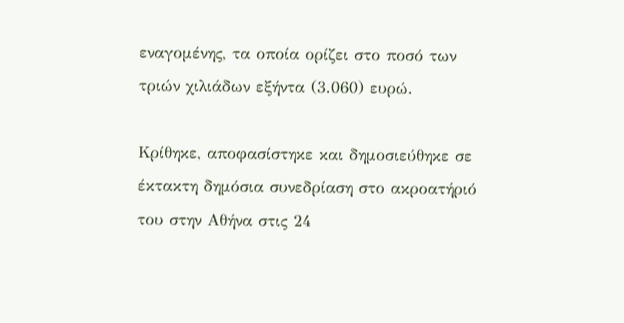εναγομένης, τα οποία ορίζει στο ποσό των τριών χιλιάδων εξήντα (3.060) ευρώ.

Κρίθηκε, αποφασίστηκε και δημοσιεύθηκε σε έκτακτη δημόσια συνεδρίαση στο ακροατήριό του στην Αθήνα στις 24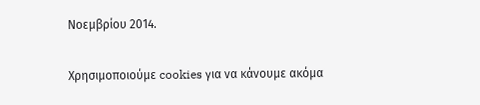Νοεμβρίου 2014.

Χρησιμοποιούμε cookies για να κάνουμε ακόμα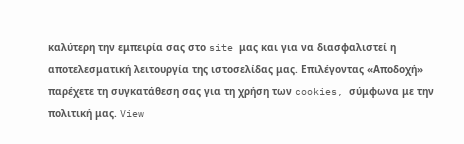καλύτερη την εμπειρία σας στο site μας και για να διασφαλιστεί η αποτελεσματική λειτουργία της ιστοσελίδας μας. Επιλέγοντας «Αποδοχή» παρέχετε τη συγκατάθεση σας για τη χρήση των cookies, σύμφωνα με την πολιτική μας. View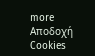more
Αποδοχή Cookies